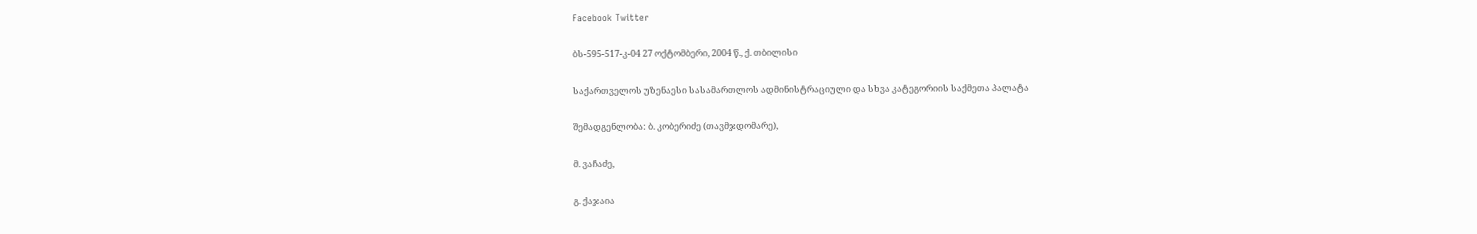Facebook Twitter

ბს-595-517-კ-04 27 ოქტომბერი, 2004 წ., ქ. თბილისი

საქართველოს უზენაესი სასამართლოს ადმინისტრაციული და სხვა კატეგორიის საქმეთა პალატა

შემადგენლობა: ბ. კობერიძე (თავმჯდომარე),

მ. ვაჩაძე,

გ. ქაჯაია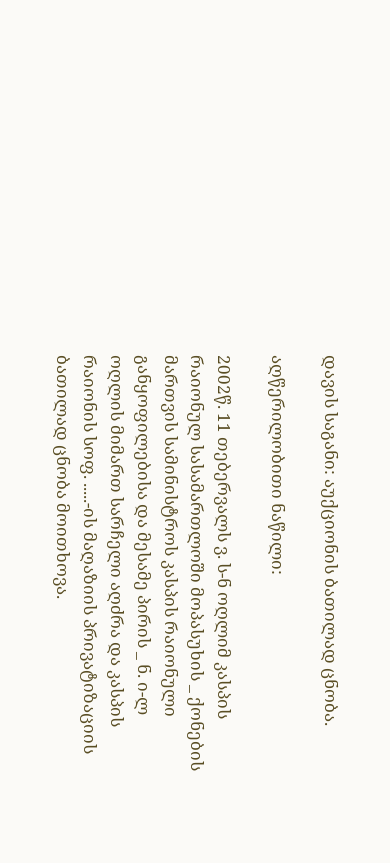დავის საგანი: აუქციონის ბათილად ცნობა.

აღწერილობითი ნაწილი:

2002წ. 11 თებერვალს ვ. ს-ნ ოღლიმ კასპის რაიონულ სასამართლოში მოპასუხის _ ქონების მართვის სამინისტროს კასპის რაიონული განყოფილებისა და მესამე პირის _ ნ. ი-ლ ოღლის მიმართ სარჩელი აღძრა და კასპის რაიონის სოფ. .....-ის მაღაზიის პრივატიზაციის ბათილად ცნობა მოითხოვა.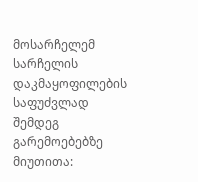მოსარჩელემ სარჩელის დაკმაყოფილების საფუძვლად შემდეგ გარემოებებზე მიუთითა: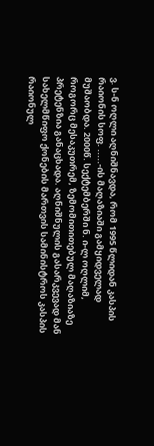ვ. ს-ნ ოღლი აღნიშნავდა, რომ 1995 წლიდან კასპის რაიონის სოფ. .....-ის მაღაზიაში გამყიდველად მუშაობდა. 2000წ. სექტემბერში ნ. ი-ლ ოღლიმ, როგორც მესაკუთრემ, ზემომითითებულ მაღაზიაზე პრეტენზია განაცხადა. აღნიშნულის გასარკვევად მან სახელმწიფო ქონების მართვის სამინისტროს კასპის რაიონულ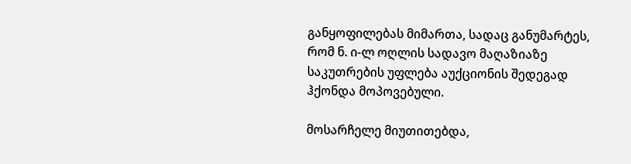განყოფილებას მიმართა, სადაც განუმარტეს, რომ ნ. ი-ლ ოღლის სადავო მაღაზიაზე საკუთრების უფლება აუქციონის შედეგად ჰქონდა მოპოვებული.

მოსარჩელე მიუთითებდა,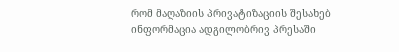რომ მაღაზიის პრივატიზაციის შესახებ ინფორმაცია ადგილობრივ პრესაში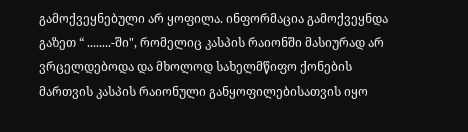გამოქვეყნებული არ ყოფილა. ინფორმაცია გამოქვეყნდა გაზეთ “ ........-ში", რომელიც კასპის რაიონში მასიურად არ ვრცელდებოდა და მხოლოდ სახელმწიფო ქონების მართვის კასპის რაიონული განყოფილებისათვის იყო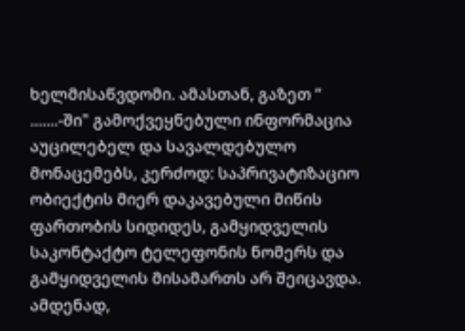ხელმისაწვდომი. ამასთან, გაზეთ “ .......-ში" გამოქვეყნებული ინფორმაცია აუცილებელ და სავალდებულო მონაცემებს, კერძოდ: საპრივატიზაციო ობიექტის მიერ დაკავებული მიწის ფართობის სიდიდეს, გამყიდველის საკონტაქტო ტელეფონის ნომერს და გამყიდველის მისამართს არ შეიცავდა. ამდენად,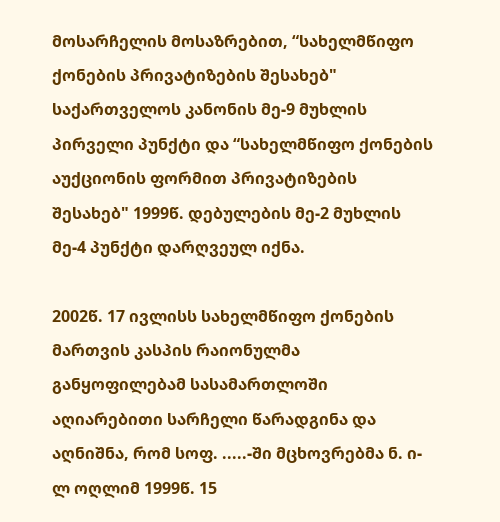მოსარჩელის მოსაზრებით, “სახელმწიფო ქონების პრივატიზების შესახებ" საქართველოს კანონის მე-9 მუხლის პირველი პუნქტი და “სახელმწიფო ქონების აუქციონის ფორმით პრივატიზების შესახებ" 1999წ. დებულების მე-2 მუხლის მე-4 პუნქტი დარღვეულ იქნა.

2002წ. 17 ივლისს სახელმწიფო ქონების მართვის კასპის რაიონულმა განყოფილებამ სასამართლოში აღიარებითი სარჩელი წარადგინა და აღნიშნა, რომ სოფ. .....-ში მცხოვრებმა ნ. ი-ლ ოღლიმ 1999წ. 15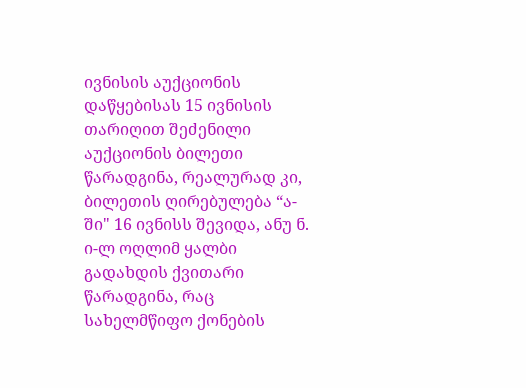ივნისის აუქციონის დაწყებისას 15 ივნისის თარიღით შეძენილი აუქციონის ბილეთი წარადგინა, რეალურად კი, ბილეთის ღირებულება “ა-ში" 16 ივნისს შევიდა, ანუ ნ. ი-ლ ოღლიმ ყალბი გადახდის ქვითარი წარადგინა, რაც სახელმწიფო ქონების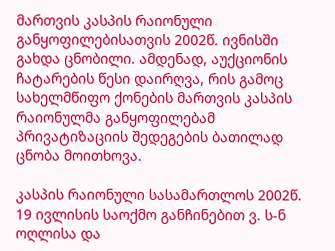მართვის კასპის რაიონული განყოფილებისათვის 2002წ. ივნისში გახდა ცნობილი. ამდენად, აუქციონის ჩატარების წესი დაირღვა, რის გამოც სახელმწიფო ქონების მართვის კასპის რაიონულმა განყოფილებამ პრივატიზაციის შედეგების ბათილად ცნობა მოითხოვა.

კასპის რაიონული სასამართლოს 2002წ. 19 ივლისის საოქმო განჩინებით ვ. ს-ნ ოღლისა და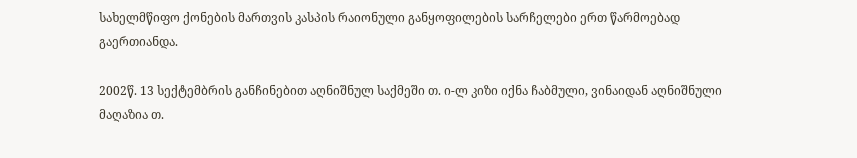სახელმწიფო ქონების მართვის კასპის რაიონული განყოფილების სარჩელები ერთ წარმოებად გაერთიანდა.

2002წ. 13 სექტემბრის განჩინებით აღნიშნულ საქმეში თ. ი-ლ კიზი იქნა ჩაბმული, ვინაიდან აღნიშნული მაღაზია თ.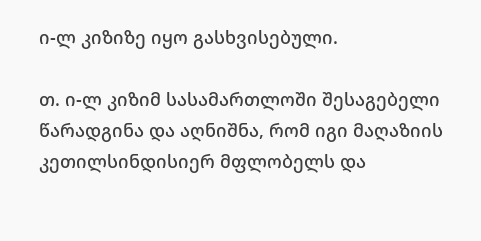ი-ლ კიზიზე იყო გასხვისებული.

თ. ი-ლ კიზიმ სასამართლოში შესაგებელი წარადგინა და აღნიშნა, რომ იგი მაღაზიის კეთილსინდისიერ მფლობელს და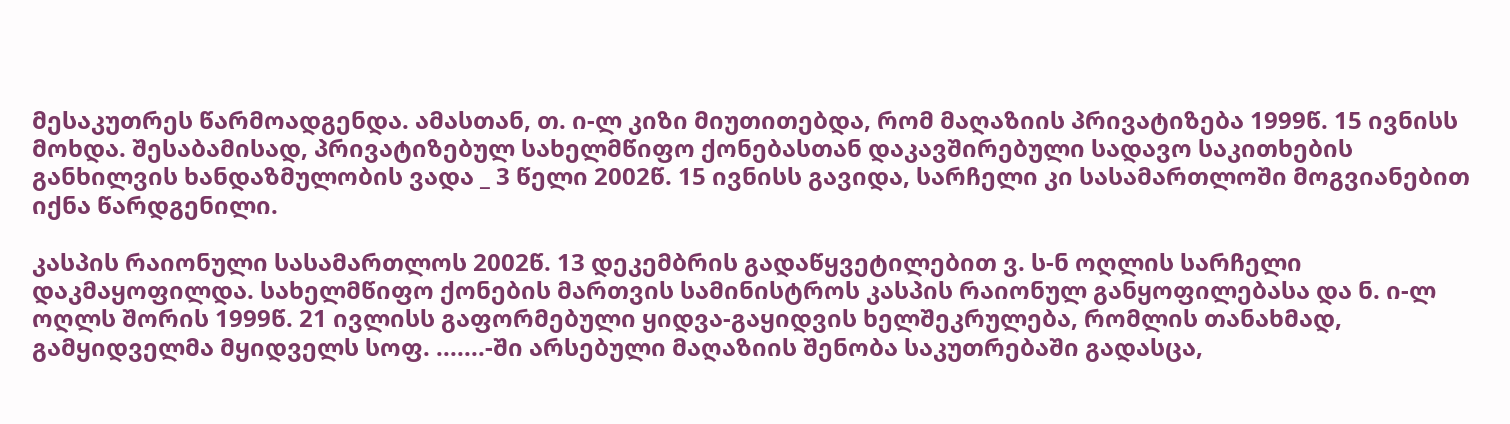მესაკუთრეს წარმოადგენდა. ამასთან, თ. ი-ლ კიზი მიუთითებდა, რომ მაღაზიის პრივატიზება 1999წ. 15 ივნისს მოხდა. შესაბამისად, პრივატიზებულ სახელმწიფო ქონებასთან დაკავშირებული სადავო საკითხების განხილვის ხანდაზმულობის ვადა _ 3 წელი 2002წ. 15 ივნისს გავიდა, სარჩელი კი სასამართლოში მოგვიანებით იქნა წარდგენილი.

კასპის რაიონული სასამართლოს 2002წ. 13 დეკემბრის გადაწყვეტილებით ვ. ს-ნ ოღლის სარჩელი დაკმაყოფილდა. სახელმწიფო ქონების მართვის სამინისტროს კასპის რაიონულ განყოფილებასა და ნ. ი-ლ ოღლს შორის 1999წ. 21 ივლისს გაფორმებული ყიდვა-გაყიდვის ხელშეკრულება, რომლის თანახმად, გამყიდველმა მყიდველს სოფ. .......-ში არსებული მაღაზიის შენობა საკუთრებაში გადასცა,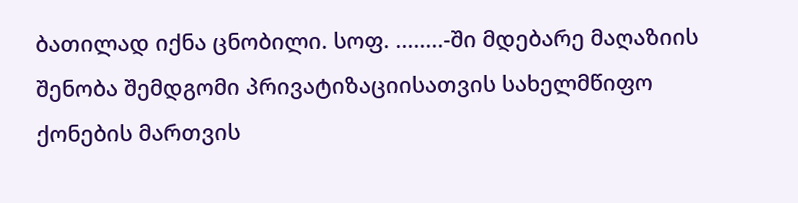ბათილად იქნა ცნობილი. სოფ. ........-ში მდებარე მაღაზიის შენობა შემდგომი პრივატიზაციისათვის სახელმწიფო ქონების მართვის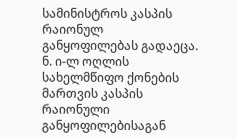სამინისტროს კასპის რაიონულ განყოფილებას გადაეცა. ნ. ი-ლ ოღლის სახელმწიფო ქონების მართვის კასპის რაიონული განყოფილებისაგან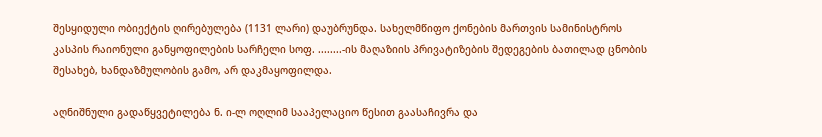შესყიდული ობიექტის ღირებულება (1131 ლარი) დაუბრუნდა. სახელმწიფო ქონების მართვის სამინისტროს კასპის რაიონული განყოფილების სარჩელი სოფ. ........-ის მაღაზიის პრივატიზების შედეგების ბათილად ცნობის შესახებ, ხანდაზმულობის გამო, არ დაკმაყოფილდა.

აღნიშნული გადაწყვეტილება ნ. ი-ლ ოღლიმ სააპელაციო წესით გაასაჩივრა და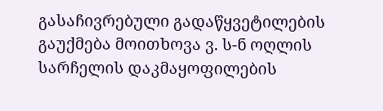გასაჩივრებული გადაწყვეტილების გაუქმება მოითხოვა ვ. ს-ნ ოღლის სარჩელის დაკმაყოფილების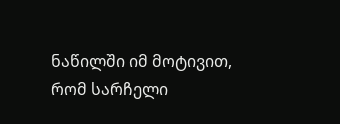ნაწილში იმ მოტივით, რომ სარჩელი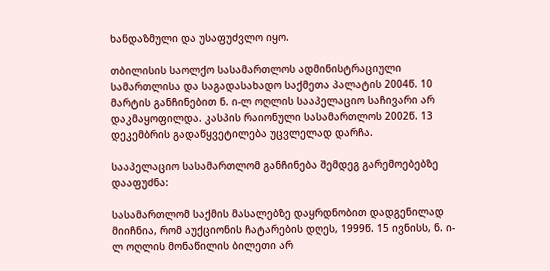ხანდაზმული და უსაფუძვლო იყო.

თბილისის საოლქო სასამართლოს ადმინისტრაციული სამართლისა და საგადასახადო საქმეთა პალატის 2004წ. 10 მარტის განჩინებით ნ. ი-ლ ოღლის სააპელაციო საჩივარი არ დაკმაყოფილდა. კასპის რაიონული სასამართლოს 2002წ. 13 დეკემბრის გადაწყვეტილება უცვლელად დარჩა.

სააპელაციო სასამართლომ განჩინება შემდეგ გარემოებებზე დააფუძნა:

სასამართლომ საქმის მასალებზე დაყრდნობით დადგენილად მიიჩნია, რომ აუქციონის ჩატარების დღეს, 1999წ. 15 ივნისს, ნ. ი-ლ ოღლის მონაწილის ბილეთი არ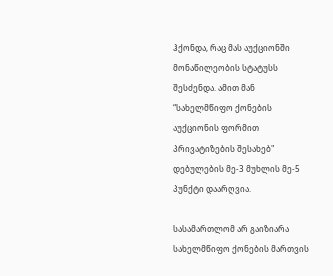ჰქონდა, რაც მას აუქციონში მონაწილეობის სტატუსს შესძენდა. ამით მან “სახელმწიფო ქონების აუქციონის ფორმით პრივატიზების შესახებ" დებულების მე-3 მუხლის მე-5 პუნქტი დაარღვია.

სასამართლომ არ გაიზიარა სახელმწიფო ქონების მართვის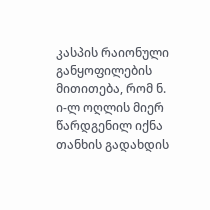კასპის რაიონული განყოფილების მითითება, რომ ნ. ი-ლ ოღლის მიერ წარდგენილ იქნა თანხის გადახდის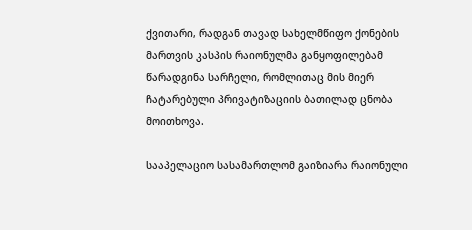ქვითარი, რადგან თავად სახელმწიფო ქონების მართვის კასპის რაიონულმა განყოფილებამ წარადგინა სარჩელი, რომლითაც მის მიერ ჩატარებული პრივატიზაციის ბათილად ცნობა მოითხოვა.

სააპელაციო სასამართლომ გაიზიარა რაიონული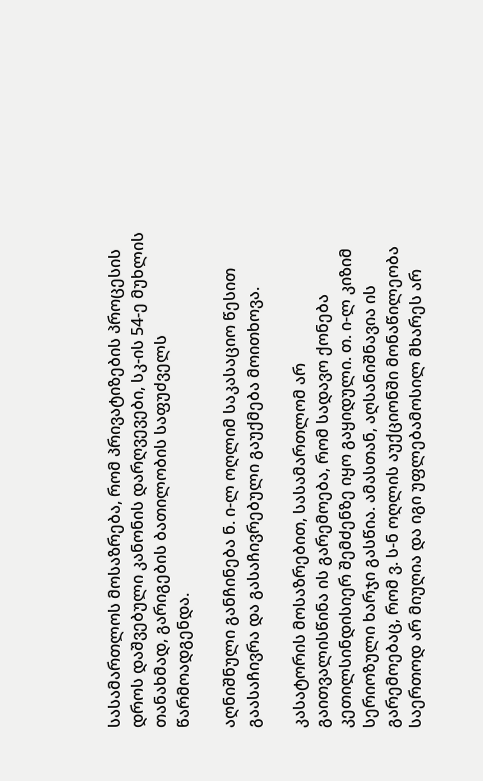სასამართლოს მოსაზრება, რომ პრივატიზების პროცესის დროს დაშვებული კანონის დარღვევები, სკ-ის 54-ე მუხლის თანახმად, გარიგების ბათილობის საფუძველს წარმოადგენდა.

აღნიშნული განჩინება ნ. ი-ლ ოღლიმ საკასაციო წესით გაასაჩივრა და გასაჩივრებული გაუქმება მოითხოვა.

კასატორის მოსაზრებით, სასამართლომ არ გაითვალისწინა ის გარემოება, რომ სადავო ქონება კეთილსინდისიერ შემძენზე იყო გაყიდული. თ. ი-ლ კიზიმ სერიოზული ხარჯი გასწია. ამასთან, აღსანიშნავია ის გარემოებაც, რომ ვ. ს-ნ ოღლის აუქციონში მონაწილეობა საერთოდ არ მიუღია და იგი უფლებამოსილ მხარეს არ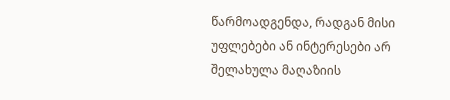წარმოადგენდა, რადგან მისი უფლებები ან ინტერესები არ შელახულა მაღაზიის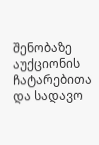შენობაზე აუქციონის ჩატარებითა და სადავო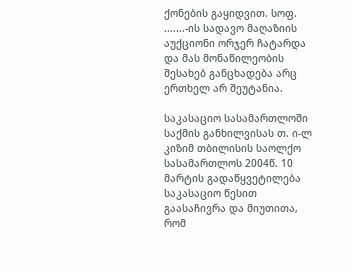ქონების გაყიდვით. სოფ. .......-ის სადავო მაღაზიის აუქციონი ორჯერ ჩატარდა და მას მონაწილეობის შესახებ განცხადება არც ერთხელ არ შეუტანია.

საკასაციო სასამართლოში საქმის განხილვისას თ. ი-ლ კიზიმ თბილისის საოლქო სასამართლოს 2004წ. 10 მარტის გადაწყვეტილება საკასაციო წესით გაასაჩივრა და მიუთითა, რომ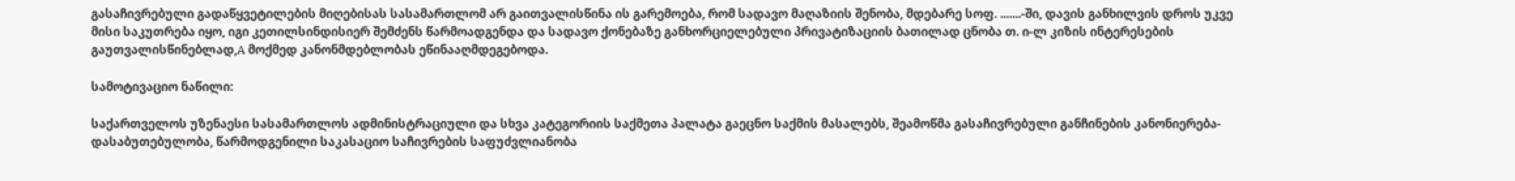გასაჩივრებული გადაწყვეტილების მიღებისას სასამართლომ არ გაითვალისწინა ის გარემოება, რომ სადავო მაღაზიის შენობა, მდებარე სოფ. .......-ში, დავის განხილვის დროს უკვე მისი საკუთრება იყო, იგი კეთილსინდისიერ შემძენს წარმოადგენდა და სადავო ქონებაზე განხორციელებული პრივატიზაციის ბათილად ცნობა თ. ი-ლ კიზის ინტერესების გაუთვალისწინებლად,A მოქმედ კანონმდებლობას ეწინააღმდეგებოდა.

სამოტივაციო ნაწილი:

საქართველოს უზენაესი სასამართლოს ადმინისტრაციული და სხვა კატეგორიის საქმეთა პალატა გაეცნო საქმის მასალებს, შეამოწმა გასაჩივრებული განჩინების კანონიერება-დასაბუთებულობა, წარმოდგენილი საკასაციო საჩივრების საფუძვლიანობა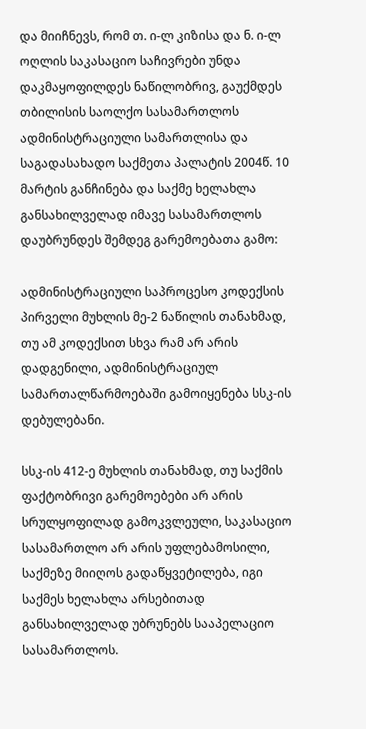და მიიჩნევს, რომ თ. ი-ლ კიზისა და ნ. ი-ლ ოღლის საკასაციო საჩივრები უნდა დაკმაყოფილდეს ნაწილობრივ, გაუქმდეს თბილისის საოლქო სასამართლოს ადმინისტრაციული სამართლისა და საგადასახადო საქმეთა პალატის 2004წ. 10 მარტის განჩინება და საქმე ხელახლა განსახილველად იმავე სასამართლოს დაუბრუნდეს შემდეგ გარემოებათა გამო:

ადმინისტრაციული საპროცესო კოდექსის პირველი მუხლის მე-2 ნაწილის თანახმად, თუ ამ კოდექსით სხვა რამ არ არის დადგენილი, ადმინისტრაციულ სამართალწარმოებაში გამოიყენება სსკ-ის დებულებანი.

სსკ-ის 412-ე მუხლის თანახმად, თუ საქმის ფაქტობრივი გარემოებები არ არის სრულყოფილად გამოკვლეული, საკასაციო სასამართლო არ არის უფლებამოსილი, საქმეზე მიიღოს გადაწყვეტილება, იგი საქმეს ხელახლა არსებითად განსახილველად უბრუნებს სააპელაციო სასამართლოს.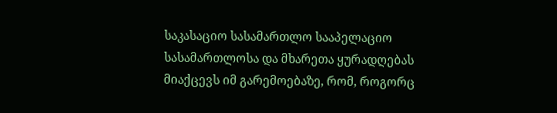საკასაციო სასამართლო სააპელაციო სასამართლოსა და მხარეთა ყურადღებას მიაქცევს იმ გარემოებაზე, რომ, როგორც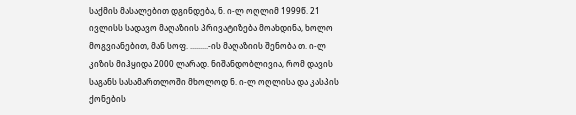საქმის მასალებით დგინდება, ნ. ი-ლ ოღლიმ 1999წ. 21 ივლისს სადავო მაღაზიის პრივატიზება მოახდინა, ხოლო მოგვიანებით, მან სოფ. .........-ის მაღაზიის შენობა თ. ი-ლ კიზის მიჰყიდა 2000 ლარად. ნიშანდობლივია, რომ დავის საგანს სასამართლოში მხოლოდ ნ. ი-ლ ოღლისა და კასპის ქონების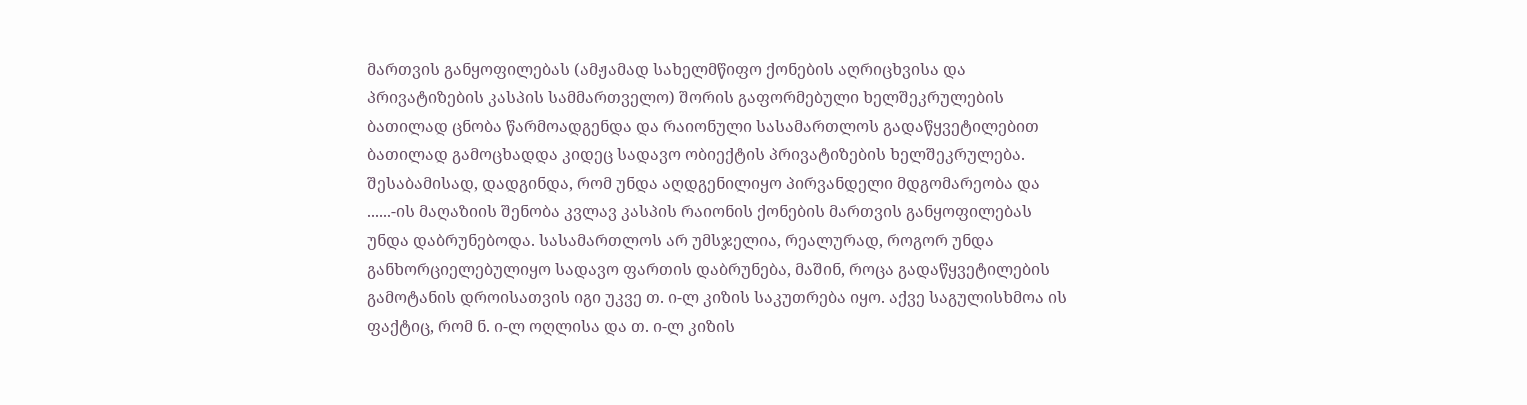მართვის განყოფილებას (ამჟამად სახელმწიფო ქონების აღრიცხვისა და პრივატიზების კასპის სამმართველო) შორის გაფორმებული ხელშეკრულების ბათილად ცნობა წარმოადგენდა და რაიონული სასამართლოს გადაწყვეტილებით ბათილად გამოცხადდა კიდეც სადავო ობიექტის პრივატიზების ხელშეკრულება. შესაბამისად, დადგინდა, რომ უნდა აღდგენილიყო პირვანდელი მდგომარეობა და ......-ის მაღაზიის შენობა კვლავ კასპის რაიონის ქონების მართვის განყოფილებას უნდა დაბრუნებოდა. სასამართლოს არ უმსჯელია, რეალურად, როგორ უნდა განხორციელებულიყო სადავო ფართის დაბრუნება, მაშინ, როცა გადაწყვეტილების გამოტანის დროისათვის იგი უკვე თ. ი-ლ კიზის საკუთრება იყო. აქვე საგულისხმოა ის ფაქტიც, რომ ნ. ი-ლ ოღლისა და თ. ი-ლ კიზის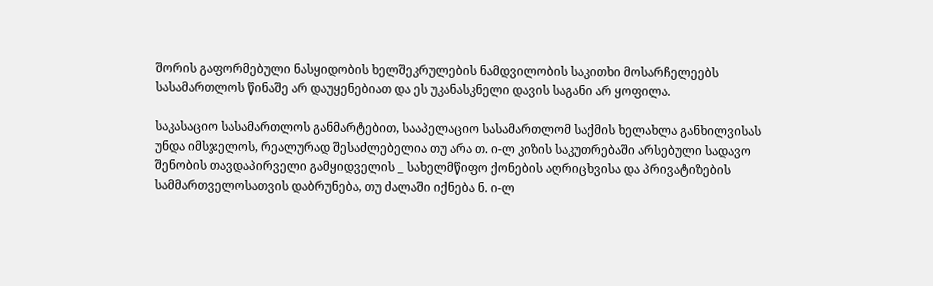შორის გაფორმებული ნასყიდობის ხელშეკრულების ნამდვილობის საკითხი მოსარჩელეებს სასამართლოს წინაშე არ დაუყენებიათ და ეს უკანასკნელი დავის საგანი არ ყოფილა.

საკასაციო სასამართლოს განმარტებით, სააპელაციო სასამართლომ საქმის ხელახლა განხილვისას უნდა იმსჯელოს, რეალურად შესაძლებელია თუ არა თ. ი-ლ კიზის საკუთრებაში არსებული სადავო შენობის თავდაპირველი გამყიდველის _ სახელმწიფო ქონების აღრიცხვისა და პრივატიზების სამმართველოსათვის დაბრუნება, თუ ძალაში იქნება ნ. ი-ლ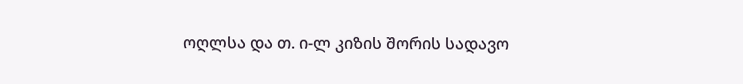ოღლსა და თ. ი-ლ კიზის შორის სადავო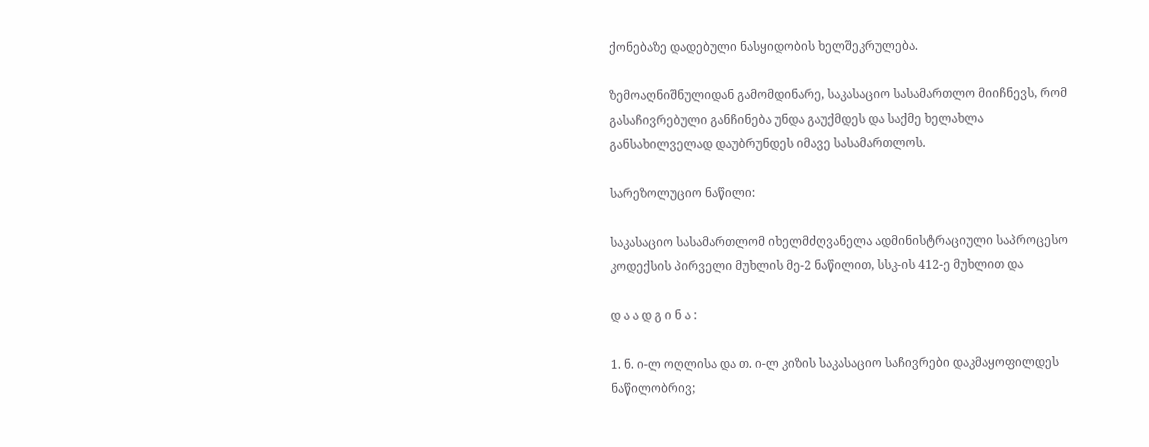ქონებაზე დადებული ნასყიდობის ხელშეკრულება.

ზემოაღნიშნულიდან გამომდინარე, საკასაციო სასამართლო მიიჩნევს, რომ გასაჩივრებული განჩინება უნდა გაუქმდეს და საქმე ხელახლა განსახილველად დაუბრუნდეს იმავე სასამართლოს.

სარეზოლუციო ნაწილი:

საკასაციო სასამართლომ იხელმძღვანელა ადმინისტრაციული საპროცესო კოდექსის პირველი მუხლის მე-2 ნაწილით, სსკ-ის 412-ე მუხლით და

დ ა ა დ გ ი ნ ა :

1. ნ. ი-ლ ოღლისა და თ. ი-ლ კიზის საკასაციო საჩივრები დაკმაყოფილდეს ნაწილობრივ;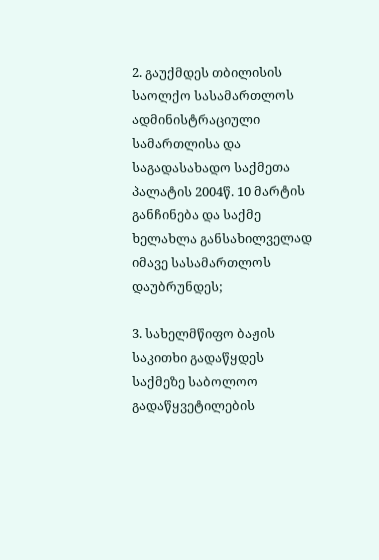2. გაუქმდეს თბილისის საოლქო სასამართლოს ადმინისტრაციული სამართლისა და საგადასახადო საქმეთა პალატის 2004წ. 10 მარტის განჩინება და საქმე ხელახლა განსახილველად იმავე სასამართლოს დაუბრუნდეს;

3. სახელმწიფო ბაჟის საკითხი გადაწყდეს საქმეზე საბოლოო გადაწყვეტილების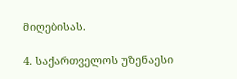მიღებისას.

4. საქართველოს უზენაესი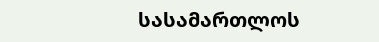სასამართლოს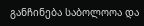განჩინება საბოლოოა და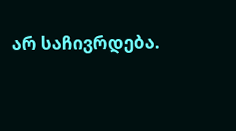არ საჩივრდება.